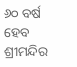୬୦ ବର୍ଷ ହେବ ଶ୍ରୀମନ୍ଦିର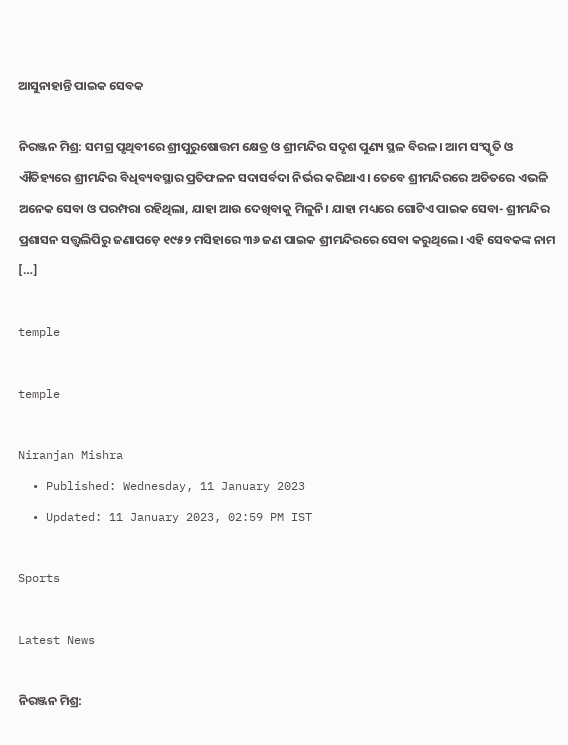ଆସୁନାହାନ୍ତି ପାଇକ ସେବକ

ନିରଞ୍ଜନ ମିଶ୍ର: ସମଗ୍ର ପୃଥିବୀରେ ଶ୍ରୀପୁରୁଷୋତ୍ତମ କ୍ଷେତ୍ର ଓ ଶ୍ରୀମନ୍ଦିର ସଦୃଶ ପୁଣ୍ୟ ସ୍ଥଳ ବିରଳ। ଆମ ସଂସ୍କୃତି ଓ ଐତିହ୍ୟରେ ଶ୍ରୀମନ୍ଦିର ବିଧିବ୍ୟବସ୍ଥାର ପ୍ରତିଫଳନ ସଦାସର୍ବଦା ନିର୍ଭର କରିଥାଏ। ତେବେ ଶ୍ରୀମନ୍ଦିରରେ ଅତିତରେ ଏଭଳି ଅନେକ ସେବା ଓ ପରମ୍ପରା ରହିଥିଲା, ଯାହା ଆଉ ଦେଖିବାକୁ ମିଳୁନି। ଯାହା ମଧ୍ୟରେ ଗୋଟିଏ ପାଇକ ସେବା- ଶ୍ରୀମନ୍ଦିର ପ୍ରଶାସନ ସତ୍ତ୍ୱଲିପିରୁ ଜଣାପଡ଼େ ୧୯୫୨ ମସିହାରେ ୩୬ ଜଣ ପାଇକ ଶ୍ରୀମନ୍ଦିରରେ ସେବା କରୁଥିଲେ। ଏହି ସେବକଙ୍କ ନାମ […]

temple

temple

Niranjan Mishra
  • Published: Wednesday, 11 January 2023
  • Updated: 11 January 2023, 02:59 PM IST

Sports

Latest News

ନିରଞ୍ଜନ ମିଶ୍ର: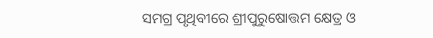ସମଗ୍ର ପୃଥିବୀରେ ଶ୍ରୀପୁରୁଷୋତ୍ତମ କ୍ଷେତ୍ର ଓ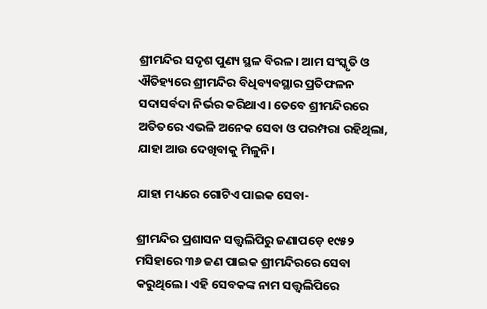ଶ୍ରୀମନ୍ଦିର ସଦୃଶ ପୁଣ୍ୟ ସ୍ଥଳ ବିରଳ। ଆମ ସଂସ୍କୃତି ଓ ଐତିହ୍ୟରେ ଶ୍ରୀମନ୍ଦିର ବିଧିବ୍ୟବସ୍ଥାର ପ୍ରତିଫଳନ ସଦାସର୍ବଦା ନିର୍ଭର କରିଥାଏ। ତେବେ ଶ୍ରୀମନ୍ଦିରରେ ଅତିତରେ ଏଭଳି ଅନେକ ସେବା ଓ ପରମ୍ପରା ରହିଥିଲା, ଯାହା ଆଉ ଦେଖିବାକୁ ମିଳୁନି।

ଯାହା ମଧ୍ୟରେ ଗୋଟିଏ ପାଇକ ସେବା-

ଶ୍ରୀମନ୍ଦିର ପ୍ରଶାସନ ସତ୍ତ୍ୱଲିପିରୁ ଜଣାପଡ଼େ ୧୯୫୨ ମସିହାରେ ୩୬ ଜଣ ପାଇକ ଶ୍ରୀମନ୍ଦିରରେ ସେବା କରୁଥିଲେ। ଏହି ସେବକଙ୍କ ନାମ ସତ୍ତ୍ୱଲିପିରେ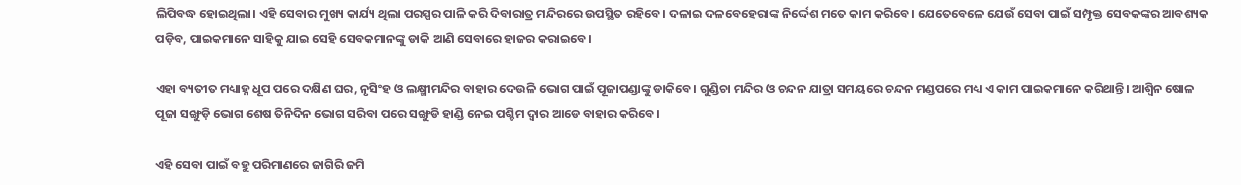ଲିପିବଦ୍ଧ ହୋଇଥିଲା। ଏହି ସେବାର ମୁଖ୍ୟ କାର୍ଯ୍ୟ ଥିଲା ପରସ୍ପର ପାଳି କରି ଦିବାରାତ୍ର ମନ୍ଦିରରେ ଉପସ୍ଥିତ ରହିବେ। ଦଳାଇ ଦଳବେହେରାଙ୍କ ନିର୍ଦ୍ଦେଶ ମତେ କାମ କରିବେ। ଯେତେବେଳେ ଯେଉଁ ସେବା ପାଇଁ ସମ୍ପୃକ୍ତ ସେବକଙ୍କର ଆବଶ୍ୟକ ପଡ଼ିବ, ପାଇକମାନେ ସାହିକୁ ଯାଇ ସେହି ସେବକମାନଙ୍କୁ ଡାକି ଆଣି ସେବାରେ ହାଜର କରାଇବେ।

ଏହା ବ୍ୟତୀତ ମଧ୍ୟାହ୍ନ ଧୂପ ପରେ ଦକ୍ଷିଣ ଘର, ନୃସିଂହ ଓ ଲକ୍ଷ୍ମୀମନ୍ଦିର ବାହାର ଦେଉଳି ଭୋଗ ପାଇଁ ପୂଜାପଣ୍ଡାଙ୍କୁ ଡାକିବେ। ଗୁଣ୍ଡିଚା ମନ୍ଦିର ଓ ଚନ୍ଦନ ଯାତ୍ରା ସମୟରେ ଚନ୍ଦନ ମଣ୍ଡପରେ ମଧ୍ୟ ଏ କାମ ପାଇକମାନେ କରିଥାନ୍ତି। ଆଶ୍ୱିନ ଷୋଳ ପୂଜା ସଙ୍ଖୁଡ଼ି ଭୋଗ ଶେଷ ତିନିଦିନ ଭୋଗ ସରିବା ପରେ ସଙ୍ଖୁଡି ହାଣ୍ଡି ନେଇ ପଶ୍ଚିମ ଦ୍ୱାର ଆଡେ ବାହାର କରିବେ।

ଏହି ସେବା ପାଇଁ ବହୁ ପରିମାଣରେ ଜାଗିରି ଜମି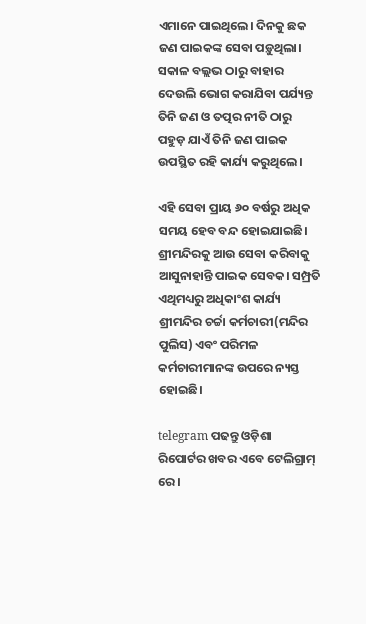ଏମାନେ ପାଇଥିଲେ। ଦିନକୁ ଛକ ଜଣ ପାଇକଙ୍କ ସେବା ପଡ଼ୁଥିଲା। ସକାଳ ବଲ୍ଲଭ ଠାରୁ ବାହାର ଦେଉଲି ଭୋଗ କରାଯିବା ପର୍ଯ୍ୟନ୍ତ ତିନି ଜଣ ଓ ତତ୍ପର ନୀତି ଠାରୁ ପହୁଡ଼ ଯାଏଁ ତିନି ଜଣ ପାଇକ ଉପସ୍ଥିତ ରହି କାର୍ଯ୍ୟ କରୁଥିଲେ।

ଏହି ସେବା ପ୍ରାୟ ୬୦ ବର୍ଷରୁ ଅଧିକ ସମୟ ହେବ ବନ୍ଦ ହୋଇଯାଇଛି। ଶ୍ରୀମନ୍ଦିରକୁ ଆଉ ସେବା କରିବାକୁ ଆସୁନାହାନ୍ତି ପାଇକ ସେବକ। ସମ୍ପ୍ରତି ଏଥିମଧ୍ୟରୁ ଅଧିକାଂଶ କାର୍ଯ୍ୟ ଶ୍ରୀମନ୍ଦିର ଚର୍ଚ୍ଚା କର୍ମଚାରୀ(ମନ୍ଦିର ପୁଲିସ) ଏବଂ ପରିମଳ କର୍ମଚାରୀମାନଙ୍କ ଉପରେ ନ୍ୟସ୍ତ ହୋଇଛି।

telegram ପଢନ୍ତୁ ଓଡ଼ିଶା ରିପୋର୍ଟର ଖବର ଏବେ ଟେଲିଗ୍ରାମ୍ ରେ।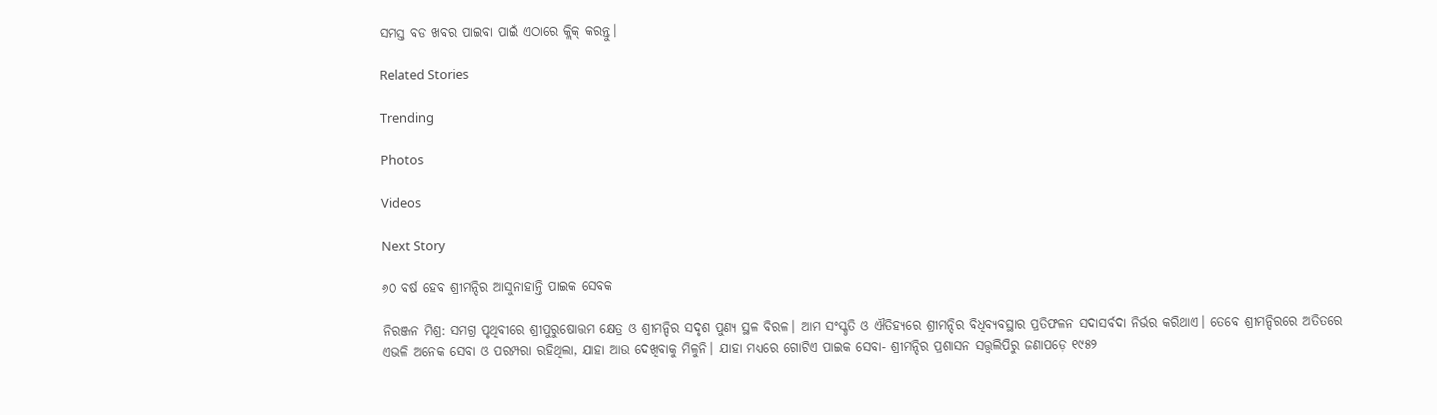ସମସ୍ତ ବଡ ଖବର ପାଇବା ପାଇଁ ଏଠାରେ କ୍ଲିକ୍ କରନ୍ତୁ।

Related Stories

Trending

Photos

Videos

Next Story

୬୦ ବର୍ଷ ହେବ ଶ୍ରୀମନ୍ଦିର ଆସୁନାହାନ୍ତି ପାଇକ ସେବକ

ନିରଞ୍ଜନ ମିଶ୍ର: ସମଗ୍ର ପୃଥିବୀରେ ଶ୍ରୀପୁରୁଷୋତ୍ତମ କ୍ଷେତ୍ର ଓ ଶ୍ରୀମନ୍ଦିର ସଦୃଶ ପୁଣ୍ୟ ସ୍ଥଳ ବିରଳ। ଆମ ସଂସ୍କୃତି ଓ ଐତିହ୍ୟରେ ଶ୍ରୀମନ୍ଦିର ବିଧିବ୍ୟବସ୍ଥାର ପ୍ରତିଫଳନ ସଦାସର୍ବଦା ନିର୍ଭର କରିଥାଏ। ତେବେ ଶ୍ରୀମନ୍ଦିରରେ ଅତିତରେ ଏଭଳି ଅନେକ ସେବା ଓ ପରମ୍ପରା ରହିଥିଲା, ଯାହା ଆଉ ଦେଖିବାକୁ ମିଳୁନି। ଯାହା ମଧ୍ୟରେ ଗୋଟିଏ ପାଇକ ସେବା- ଶ୍ରୀମନ୍ଦିର ପ୍ରଶାସନ ସତ୍ତ୍ୱଲିପିରୁ ଜଣାପଡ଼େ ୧୯୫୨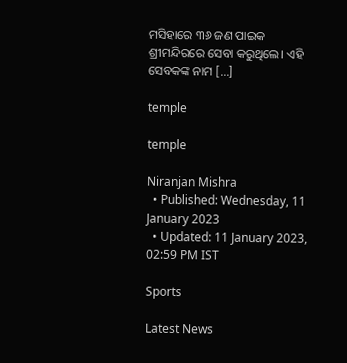ମସିହାରେ ୩୬ ଜଣ ପାଇକ ଶ୍ରୀମନ୍ଦିରରେ ସେବା କରୁଥିଲେ। ଏହି ସେବକଙ୍କ ନାମ […]

temple

temple

Niranjan Mishra
  • Published: Wednesday, 11 January 2023
  • Updated: 11 January 2023, 02:59 PM IST

Sports

Latest News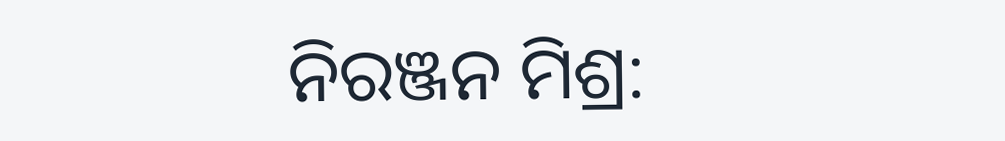ନିରଞ୍ଜନ ମିଶ୍ର: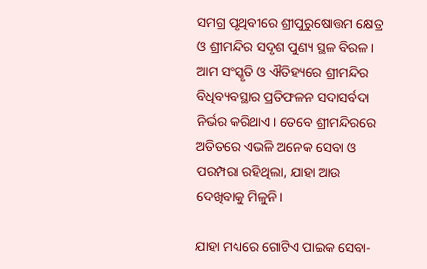ସମଗ୍ର ପୃଥିବୀରେ ଶ୍ରୀପୁରୁଷୋତ୍ତମ କ୍ଷେତ୍ର ଓ ଶ୍ରୀମନ୍ଦିର ସଦୃଶ ପୁଣ୍ୟ ସ୍ଥଳ ବିରଳ। ଆମ ସଂସ୍କୃତି ଓ ଐତିହ୍ୟରେ ଶ୍ରୀମନ୍ଦିର ବିଧିବ୍ୟବସ୍ଥାର ପ୍ରତିଫଳନ ସଦାସର୍ବଦା ନିର୍ଭର କରିଥାଏ। ତେବେ ଶ୍ରୀମନ୍ଦିରରେ ଅତିତରେ ଏଭଳି ଅନେକ ସେବା ଓ ପରମ୍ପରା ରହିଥିଲା, ଯାହା ଆଉ ଦେଖିବାକୁ ମିଳୁନି।

ଯାହା ମଧ୍ୟରେ ଗୋଟିଏ ପାଇକ ସେବା-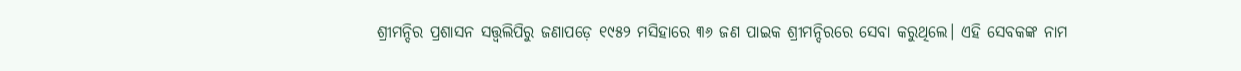ଶ୍ରୀମନ୍ଦିର ପ୍ରଶାସନ ସତ୍ତ୍ୱଲିପିରୁ ଜଣାପଡ଼େ ୧୯୫୨ ମସିହାରେ ୩୬ ଜଣ ପାଇକ ଶ୍ରୀମନ୍ଦିରରେ ସେବା କରୁଥିଲେ। ଏହି ସେବକଙ୍କ ନାମ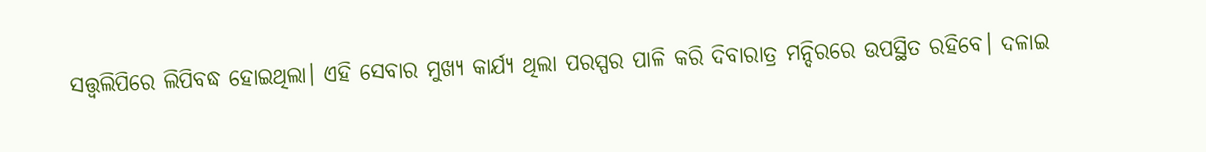ସତ୍ତ୍ୱଲିପିରେ ଲିପିବଦ୍ଧ ହୋଇଥିଲା। ଏହି ସେବାର ମୁଖ୍ୟ କାର୍ଯ୍ୟ ଥିଲା ପରସ୍ପର ପାଳି କରି ଦିବାରାତ୍ର ମନ୍ଦିରରେ ଉପସ୍ଥିତ ରହିବେ। ଦଳାଇ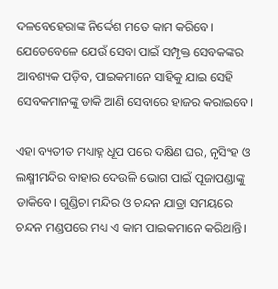ଦଳବେହେରାଙ୍କ ନିର୍ଦ୍ଦେଶ ମତେ କାମ କରିବେ। ଯେତେବେଳେ ଯେଉଁ ସେବା ପାଇଁ ସମ୍ପୃକ୍ତ ସେବକଙ୍କର ଆବଶ୍ୟକ ପଡ଼ିବ, ପାଇକମାନେ ସାହିକୁ ଯାଇ ସେହି ସେବକମାନଙ୍କୁ ଡାକି ଆଣି ସେବାରେ ହାଜର କରାଇବେ।

ଏହା ବ୍ୟତୀତ ମଧ୍ୟାହ୍ନ ଧୂପ ପରେ ଦକ୍ଷିଣ ଘର, ନୃସିଂହ ଓ ଲକ୍ଷ୍ମୀମନ୍ଦିର ବାହାର ଦେଉଳି ଭୋଗ ପାଇଁ ପୂଜାପଣ୍ଡାଙ୍କୁ ଡାକିବେ। ଗୁଣ୍ଡିଚା ମନ୍ଦିର ଓ ଚନ୍ଦନ ଯାତ୍ରା ସମୟରେ ଚନ୍ଦନ ମଣ୍ଡପରେ ମଧ୍ୟ ଏ କାମ ପାଇକମାନେ କରିଥାନ୍ତି।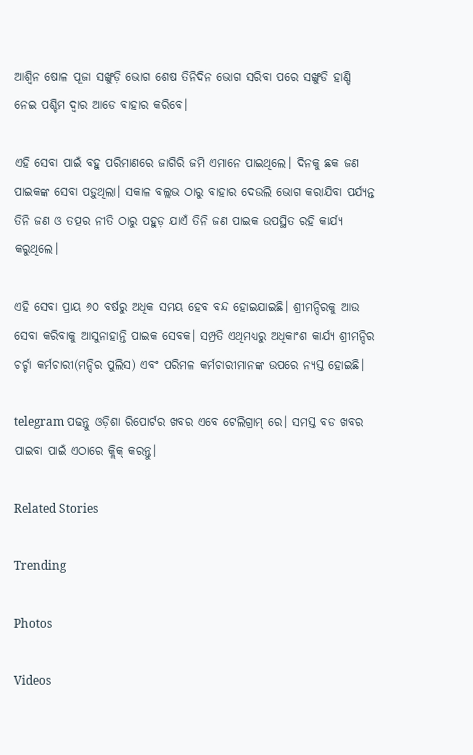ଆଶ୍ୱିନ ଷୋଳ ପୂଜା ସଙ୍ଖୁଡ଼ି ଭୋଗ ଶେଷ ତିନିଦିନ ଭୋଗ ସରିବା ପରେ ସଙ୍ଖୁଡି ହାଣ୍ଡି ନେଇ ପଶ୍ଚିମ ଦ୍ୱାର ଆଡେ ବାହାର କରିବେ।

ଏହି ସେବା ପାଇଁ ବହୁ ପରିମାଣରେ ଜାଗିରି ଜମି ଏମାନେ ପାଇଥିଲେ। ଦିନକୁ ଛକ ଜଣ ପାଇକଙ୍କ ସେବା ପଡ଼ୁଥିଲା। ସକାଳ ବଲ୍ଲଭ ଠାରୁ ବାହାର ଦେଉଲି ଭୋଗ କରାଯିବା ପର୍ଯ୍ୟନ୍ତ ତିନି ଜଣ ଓ ତତ୍ପର ନୀତି ଠାରୁ ପହୁଡ଼ ଯାଏଁ ତିନି ଜଣ ପାଇକ ଉପସ୍ଥିତ ରହି କାର୍ଯ୍ୟ କରୁଥିଲେ।

ଏହି ସେବା ପ୍ରାୟ ୬୦ ବର୍ଷରୁ ଅଧିକ ସମୟ ହେବ ବନ୍ଦ ହୋଇଯାଇଛି। ଶ୍ରୀମନ୍ଦିରକୁ ଆଉ ସେବା କରିବାକୁ ଆସୁନାହାନ୍ତି ପାଇକ ସେବକ। ସମ୍ପ୍ରତି ଏଥିମଧ୍ୟରୁ ଅଧିକାଂଶ କାର୍ଯ୍ୟ ଶ୍ରୀମନ୍ଦିର ଚର୍ଚ୍ଚା କର୍ମଚାରୀ(ମନ୍ଦିର ପୁଲିସ) ଏବଂ ପରିମଳ କର୍ମଚାରୀମାନଙ୍କ ଉପରେ ନ୍ୟସ୍ତ ହୋଇଛି।

telegram ପଢନ୍ତୁ ଓଡ଼ିଶା ରିପୋର୍ଟର ଖବର ଏବେ ଟେଲିଗ୍ରାମ୍ ରେ। ସମସ୍ତ ବଡ ଖବର ପାଇବା ପାଇଁ ଏଠାରେ କ୍ଲିକ୍ କରନ୍ତୁ।

Related Stories

Trending

Photos

Videos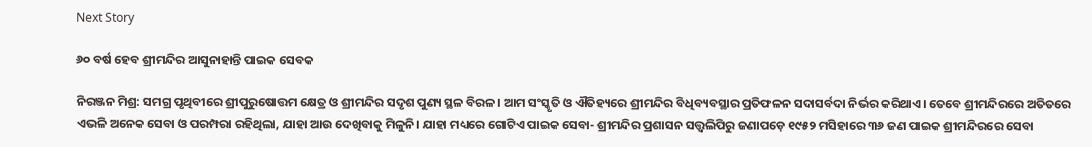Next Story

୬୦ ବର୍ଷ ହେବ ଶ୍ରୀମନ୍ଦିର ଆସୁନାହାନ୍ତି ପାଇକ ସେବକ

ନିରଞ୍ଜନ ମିଶ୍ର: ସମଗ୍ର ପୃଥିବୀରେ ଶ୍ରୀପୁରୁଷୋତ୍ତମ କ୍ଷେତ୍ର ଓ ଶ୍ରୀମନ୍ଦିର ସଦୃଶ ପୁଣ୍ୟ ସ୍ଥଳ ବିରଳ। ଆମ ସଂସ୍କୃତି ଓ ଐତିହ୍ୟରେ ଶ୍ରୀମନ୍ଦିର ବିଧିବ୍ୟବସ୍ଥାର ପ୍ରତିଫଳନ ସଦାସର୍ବଦା ନିର୍ଭର କରିଥାଏ। ତେବେ ଶ୍ରୀମନ୍ଦିରରେ ଅତିତରେ ଏଭଳି ଅନେକ ସେବା ଓ ପରମ୍ପରା ରହିଥିଲା, ଯାହା ଆଉ ଦେଖିବାକୁ ମିଳୁନି। ଯାହା ମଧ୍ୟରେ ଗୋଟିଏ ପାଇକ ସେବା- ଶ୍ରୀମନ୍ଦିର ପ୍ରଶାସନ ସତ୍ତ୍ୱଲିପିରୁ ଜଣାପଡ଼େ ୧୯୫୨ ମସିହାରେ ୩୬ ଜଣ ପାଇକ ଶ୍ରୀମନ୍ଦିରରେ ସେବା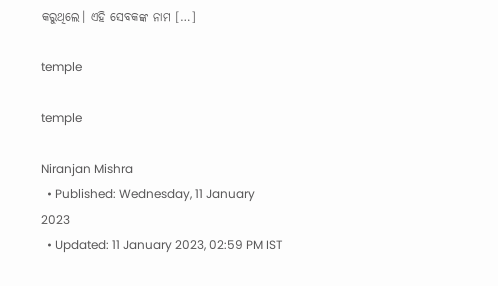କରୁଥିଲେ। ଏହି ସେବକଙ୍କ ନାମ […]

temple

temple

Niranjan Mishra
  • Published: Wednesday, 11 January 2023
  • Updated: 11 January 2023, 02:59 PM IST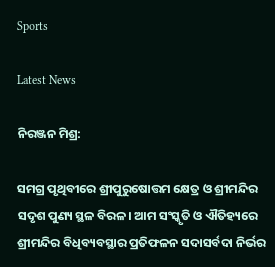Sports

Latest News

ନିରଞ୍ଜନ ମିଶ୍ର:

ସମଗ୍ର ପୃଥିବୀରେ ଶ୍ରୀପୁରୁଷୋତ୍ତମ କ୍ଷେତ୍ର ଓ ଶ୍ରୀମନ୍ଦିର ସଦୃଶ ପୁଣ୍ୟ ସ୍ଥଳ ବିରଳ। ଆମ ସଂସ୍କୃତି ଓ ଐତିହ୍ୟରେ ଶ୍ରୀମନ୍ଦିର ବିଧିବ୍ୟବସ୍ଥାର ପ୍ରତିଫଳନ ସଦାସର୍ବଦା ନିର୍ଭର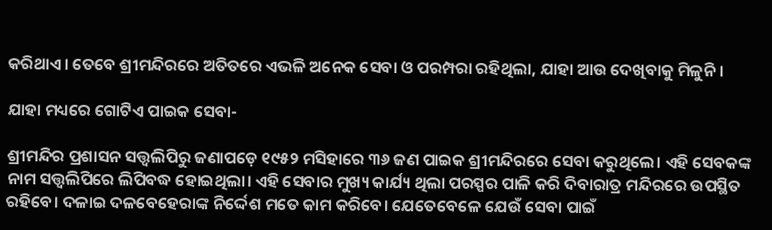କରିଥାଏ। ତେବେ ଶ୍ରୀମନ୍ଦିରରେ ଅତିତରେ ଏଭଳି ଅନେକ ସେବା ଓ ପରମ୍ପରା ରହିଥିଲା, ଯାହା ଆଉ ଦେଖିବାକୁ ମିଳୁନି।

ଯାହା ମଧ୍ୟରେ ଗୋଟିଏ ପାଇକ ସେବା-

ଶ୍ରୀମନ୍ଦିର ପ୍ରଶାସନ ସତ୍ତ୍ୱଲିପିରୁ ଜଣାପଡ଼େ ୧୯୫୨ ମସିହାରେ ୩୬ ଜଣ ପାଇକ ଶ୍ରୀମନ୍ଦିରରେ ସେବା କରୁଥିଲେ। ଏହି ସେବକଙ୍କ ନାମ ସତ୍ତ୍ୱଲିପିରେ ଲିପିବଦ୍ଧ ହୋଇଥିଲା। ଏହି ସେବାର ମୁଖ୍ୟ କାର୍ଯ୍ୟ ଥିଲା ପରସ୍ପର ପାଳି କରି ଦିବାରାତ୍ର ମନ୍ଦିରରେ ଉପସ୍ଥିତ ରହିବେ। ଦଳାଇ ଦଳବେହେରାଙ୍କ ନିର୍ଦ୍ଦେଶ ମତେ କାମ କରିବେ। ଯେତେବେଳେ ଯେଉଁ ସେବା ପାଇଁ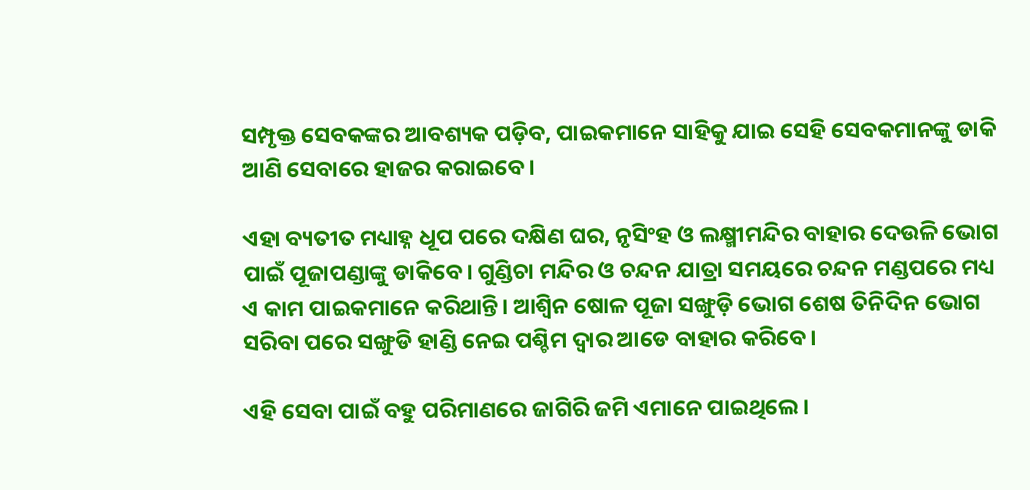ସମ୍ପୃକ୍ତ ସେବକଙ୍କର ଆବଶ୍ୟକ ପଡ଼ିବ, ପାଇକମାନେ ସାହିକୁ ଯାଇ ସେହି ସେବକମାନଙ୍କୁ ଡାକି ଆଣି ସେବାରେ ହାଜର କରାଇବେ।

ଏହା ବ୍ୟତୀତ ମଧ୍ୟାହ୍ନ ଧୂପ ପରେ ଦକ୍ଷିଣ ଘର, ନୃସିଂହ ଓ ଲକ୍ଷ୍ମୀମନ୍ଦିର ବାହାର ଦେଉଳି ଭୋଗ ପାଇଁ ପୂଜାପଣ୍ଡାଙ୍କୁ ଡାକିବେ। ଗୁଣ୍ଡିଚା ମନ୍ଦିର ଓ ଚନ୍ଦନ ଯାତ୍ରା ସମୟରେ ଚନ୍ଦନ ମଣ୍ଡପରେ ମଧ୍ୟ ଏ କାମ ପାଇକମାନେ କରିଥାନ୍ତି। ଆଶ୍ୱିନ ଷୋଳ ପୂଜା ସଙ୍ଖୁଡ଼ି ଭୋଗ ଶେଷ ତିନିଦିନ ଭୋଗ ସରିବା ପରେ ସଙ୍ଖୁଡି ହାଣ୍ଡି ନେଇ ପଶ୍ଚିମ ଦ୍ୱାର ଆଡେ ବାହାର କରିବେ।

ଏହି ସେବା ପାଇଁ ବହୁ ପରିମାଣରେ ଜାଗିରି ଜମି ଏମାନେ ପାଇଥିଲେ।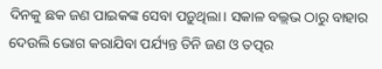ଦିନକୁ ଛକ ଜଣ ପାଇକଙ୍କ ସେବା ପଡ଼ୁଥିଲା। ସକାଳ ବଲ୍ଲଭ ଠାରୁ ବାହାର ଦେଉଲି ଭୋଗ କରାଯିବା ପର୍ଯ୍ୟନ୍ତ ତିନି ଜଣ ଓ ତତ୍ପର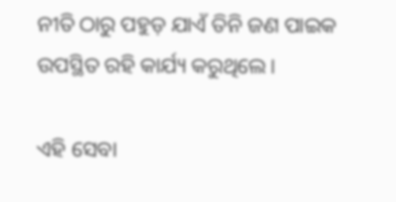ନୀତି ଠାରୁ ପହୁଡ଼ ଯାଏଁ ତିନି ଜଣ ପାଇକ ଉପସ୍ଥିତ ରହି କାର୍ଯ୍ୟ କରୁଥିଲେ।

ଏହି ସେବା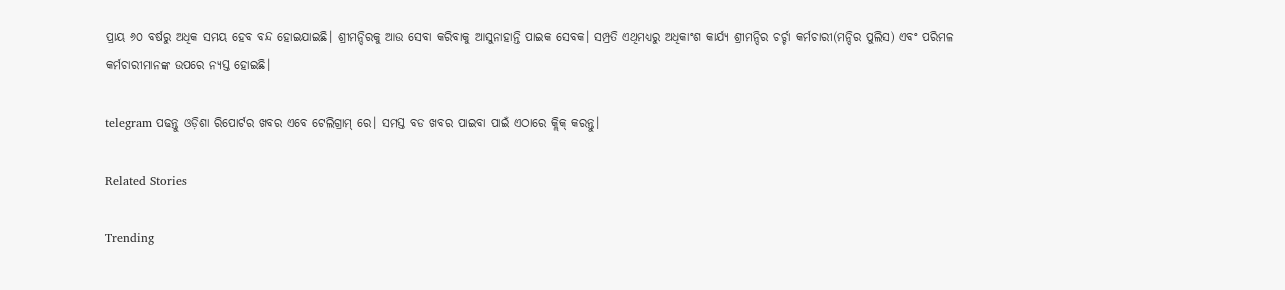ପ୍ରାୟ ୬୦ ବର୍ଷରୁ ଅଧିକ ସମୟ ହେବ ବନ୍ଦ ହୋଇଯାଇଛି। ଶ୍ରୀମନ୍ଦିରକୁ ଆଉ ସେବା କରିବାକୁ ଆସୁନାହାନ୍ତି ପାଇକ ସେବକ। ସମ୍ପ୍ରତି ଏଥିମଧ୍ୟରୁ ଅଧିକାଂଶ କାର୍ଯ୍ୟ ଶ୍ରୀମନ୍ଦିର ଚର୍ଚ୍ଚା କର୍ମଚାରୀ(ମନ୍ଦିର ପୁଲିସ) ଏବଂ ପରିମଳ କର୍ମଚାରୀମାନଙ୍କ ଉପରେ ନ୍ୟସ୍ତ ହୋଇଛି।

telegram ପଢନ୍ତୁ ଓଡ଼ିଶା ରିପୋର୍ଟର ଖବର ଏବେ ଟେଲିଗ୍ରାମ୍ ରେ। ସମସ୍ତ ବଡ ଖବର ପାଇବା ପାଇଁ ଏଠାରେ କ୍ଲିକ୍ କରନ୍ତୁ।

Related Stories

Trending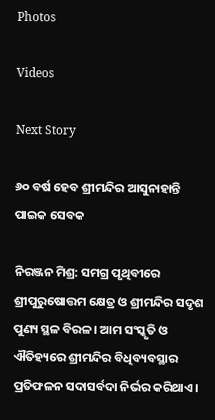Photos

Videos

Next Story

୬୦ ବର୍ଷ ହେବ ଶ୍ରୀମନ୍ଦିର ଆସୁନାହାନ୍ତି ପାଇକ ସେବକ

ନିରଞ୍ଜନ ମିଶ୍ର: ସମଗ୍ର ପୃଥିବୀରେ ଶ୍ରୀପୁରୁଷୋତ୍ତମ କ୍ଷେତ୍ର ଓ ଶ୍ରୀମନ୍ଦିର ସଦୃଶ ପୁଣ୍ୟ ସ୍ଥଳ ବିରଳ। ଆମ ସଂସ୍କୃତି ଓ ଐତିହ୍ୟରେ ଶ୍ରୀମନ୍ଦିର ବିଧିବ୍ୟବସ୍ଥାର ପ୍ରତିଫଳନ ସଦାସର୍ବଦା ନିର୍ଭର କରିଥାଏ।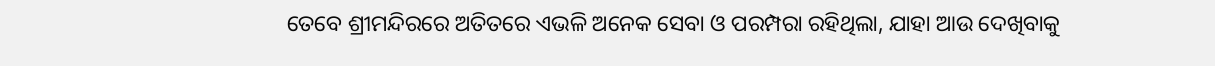ତେବେ ଶ୍ରୀମନ୍ଦିରରେ ଅତିତରେ ଏଭଳି ଅନେକ ସେବା ଓ ପରମ୍ପରା ରହିଥିଲା, ଯାହା ଆଉ ଦେଖିବାକୁ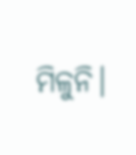ମିଳୁନି।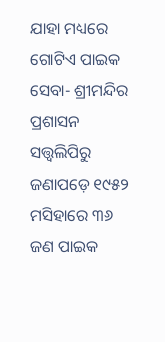ଯାହା ମଧ୍ୟରେ ଗୋଟିଏ ପାଇକ ସେବା- ଶ୍ରୀମନ୍ଦିର ପ୍ରଶାସନ ସତ୍ତ୍ୱଲିପିରୁ ଜଣାପଡ଼େ ୧୯୫୨ ମସିହାରେ ୩୬ ଜଣ ପାଇକ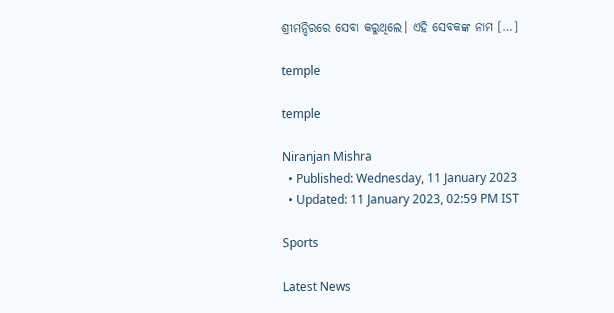ଶ୍ରୀମନ୍ଦିରରେ ସେବା କରୁଥିଲେ। ଏହି ସେବକଙ୍କ ନାମ […]

temple

temple

Niranjan Mishra
  • Published: Wednesday, 11 January 2023
  • Updated: 11 January 2023, 02:59 PM IST

Sports

Latest News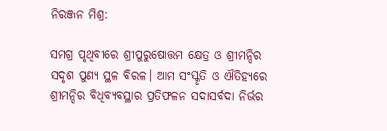ନିରଞ୍ଜନ ମିଶ୍ର:

ସମଗ୍ର ପୃଥିବୀରେ ଶ୍ରୀପୁରୁଷୋତ୍ତମ କ୍ଷେତ୍ର ଓ ଶ୍ରୀମନ୍ଦିର ସଦୃଶ ପୁଣ୍ୟ ସ୍ଥଳ ବିରଳ। ଆମ ସଂସ୍କୃତି ଓ ଐତିହ୍ୟରେ ଶ୍ରୀମନ୍ଦିର ବିଧିବ୍ୟବସ୍ଥାର ପ୍ରତିଫଳନ ସଦାସର୍ବଦା ନିର୍ଭର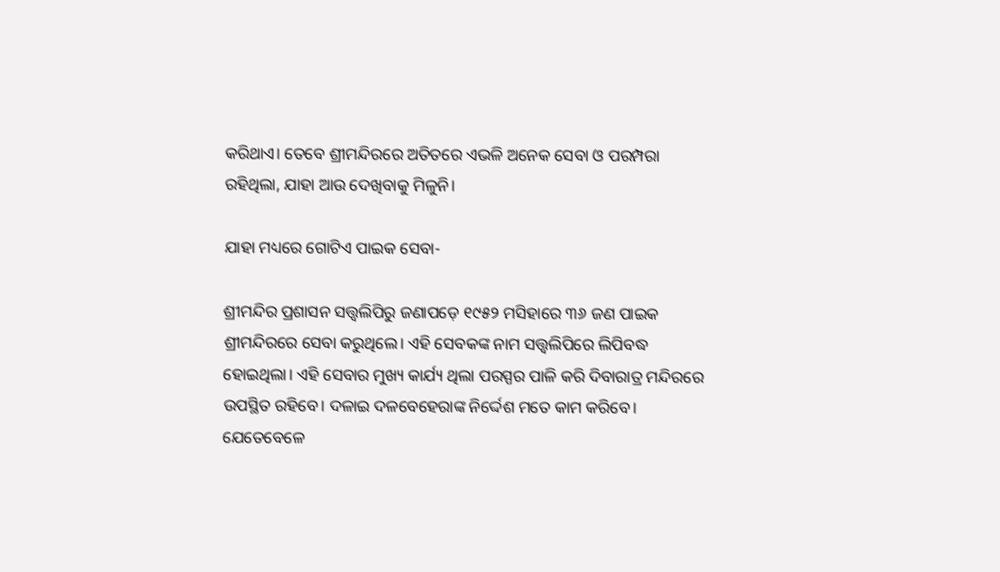କରିଥାଏ। ତେବେ ଶ୍ରୀମନ୍ଦିରରେ ଅତିତରେ ଏଭଳି ଅନେକ ସେବା ଓ ପରମ୍ପରା ରହିଥିଲା, ଯାହା ଆଉ ଦେଖିବାକୁ ମିଳୁନି।

ଯାହା ମଧ୍ୟରେ ଗୋଟିଏ ପାଇକ ସେବା-

ଶ୍ରୀମନ୍ଦିର ପ୍ରଶାସନ ସତ୍ତ୍ୱଲିପିରୁ ଜଣାପଡ଼େ ୧୯୫୨ ମସିହାରେ ୩୬ ଜଣ ପାଇକ ଶ୍ରୀମନ୍ଦିରରେ ସେବା କରୁଥିଲେ। ଏହି ସେବକଙ୍କ ନାମ ସତ୍ତ୍ୱଲିପିରେ ଲିପିବଦ୍ଧ ହୋଇଥିଲା। ଏହି ସେବାର ମୁଖ୍ୟ କାର୍ଯ୍ୟ ଥିଲା ପରସ୍ପର ପାଳି କରି ଦିବାରାତ୍ର ମନ୍ଦିରରେ ଉପସ୍ଥିତ ରହିବେ। ଦଳାଇ ଦଳବେହେରାଙ୍କ ନିର୍ଦ୍ଦେଶ ମତେ କାମ କରିବେ। ଯେତେବେଳେ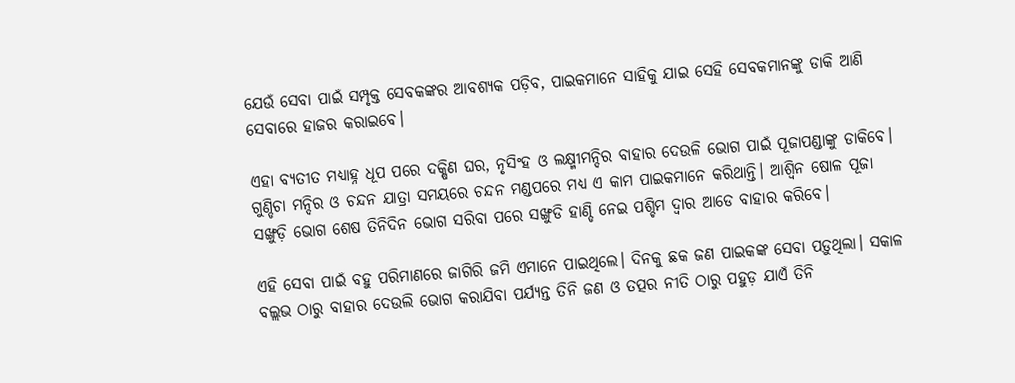ଯେଉଁ ସେବା ପାଇଁ ସମ୍ପୃକ୍ତ ସେବକଙ୍କର ଆବଶ୍ୟକ ପଡ଼ିବ, ପାଇକମାନେ ସାହିକୁ ଯାଇ ସେହି ସେବକମାନଙ୍କୁ ଡାକି ଆଣି ସେବାରେ ହାଜର କରାଇବେ।

ଏହା ବ୍ୟତୀତ ମଧ୍ୟାହ୍ନ ଧୂପ ପରେ ଦକ୍ଷିଣ ଘର, ନୃସିଂହ ଓ ଲକ୍ଷ୍ମୀମନ୍ଦିର ବାହାର ଦେଉଳି ଭୋଗ ପାଇଁ ପୂଜାପଣ୍ଡାଙ୍କୁ ଡାକିବେ। ଗୁଣ୍ଡିଚା ମନ୍ଦିର ଓ ଚନ୍ଦନ ଯାତ୍ରା ସମୟରେ ଚନ୍ଦନ ମଣ୍ଡପରେ ମଧ୍ୟ ଏ କାମ ପାଇକମାନେ କରିଥାନ୍ତି। ଆଶ୍ୱିନ ଷୋଳ ପୂଜା ସଙ୍ଖୁଡ଼ି ଭୋଗ ଶେଷ ତିନିଦିନ ଭୋଗ ସରିବା ପରେ ସଙ୍ଖୁଡି ହାଣ୍ଡି ନେଇ ପଶ୍ଚିମ ଦ୍ୱାର ଆଡେ ବାହାର କରିବେ।

ଏହି ସେବା ପାଇଁ ବହୁ ପରିମାଣରେ ଜାଗିରି ଜମି ଏମାନେ ପାଇଥିଲେ। ଦିନକୁ ଛକ ଜଣ ପାଇକଙ୍କ ସେବା ପଡ଼ୁଥିଲା। ସକାଳ ବଲ୍ଲଭ ଠାରୁ ବାହାର ଦେଉଲି ଭୋଗ କରାଯିବା ପର୍ଯ୍ୟନ୍ତ ତିନି ଜଣ ଓ ତତ୍ପର ନୀତି ଠାରୁ ପହୁଡ଼ ଯାଏଁ ତିନି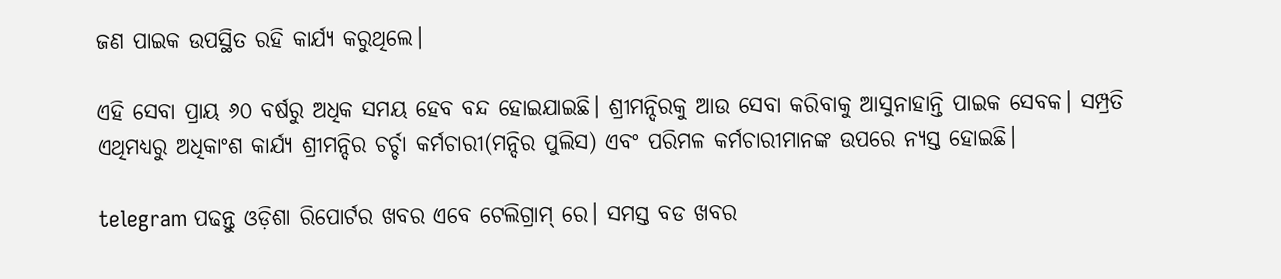ଜଣ ପାଇକ ଉପସ୍ଥିତ ରହି କାର୍ଯ୍ୟ କରୁଥିଲେ।

ଏହି ସେବା ପ୍ରାୟ ୬୦ ବର୍ଷରୁ ଅଧିକ ସମୟ ହେବ ବନ୍ଦ ହୋଇଯାଇଛି। ଶ୍ରୀମନ୍ଦିରକୁ ଆଉ ସେବା କରିବାକୁ ଆସୁନାହାନ୍ତି ପାଇକ ସେବକ। ସମ୍ପ୍ରତି ଏଥିମଧ୍ୟରୁ ଅଧିକାଂଶ କାର୍ଯ୍ୟ ଶ୍ରୀମନ୍ଦିର ଚର୍ଚ୍ଚା କର୍ମଚାରୀ(ମନ୍ଦିର ପୁଲିସ) ଏବଂ ପରିମଳ କର୍ମଚାରୀମାନଙ୍କ ଉପରେ ନ୍ୟସ୍ତ ହୋଇଛି।

telegram ପଢନ୍ତୁ ଓଡ଼ିଶା ରିପୋର୍ଟର ଖବର ଏବେ ଟେଲିଗ୍ରାମ୍ ରେ। ସମସ୍ତ ବଡ ଖବର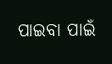ପାଇବା ପାଇଁ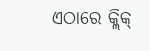ଏଠାରେ କ୍ଲିକ୍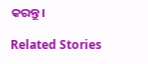କରନ୍ତୁ।

Related Stories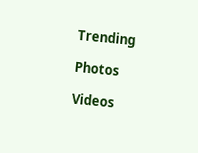Trending

Photos

Videos